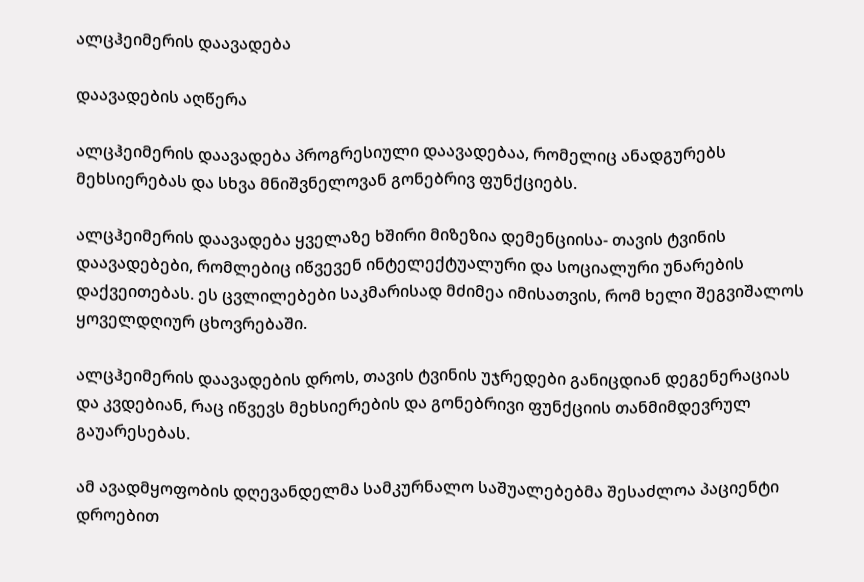ალცჰეიმერის დაავადება

დაავადების აღწერა

ალცჰეიმერის დაავადება პროგრესიული დაავადებაა, რომელიც ანადგურებს მეხსიერებას და სხვა მნიშვნელოვან გონებრივ ფუნქციებს.

ალცჰეიმერის დაავადება ყველაზე ხშირი მიზეზია დემენციისა- თავის ტვინის დაავადებები, რომლებიც იწვევენ ინტელექტუალური და სოციალური უნარების დაქვეითებას. ეს ცვლილებები საკმარისად მძიმეა იმისათვის, რომ ხელი შეგვიშალოს ყოველდღიურ ცხოვრებაში.

ალცჰეიმერის დაავადების დროს, თავის ტვინის უჯრედები განიცდიან დეგენერაციას და კვდებიან, რაც იწვევს მეხსიერების და გონებრივი ფუნქციის თანმიმდევრულ გაუარესებას.

ამ ავადმყოფობის დღევანდელმა სამკურნალო საშუალებებმა შესაძლოა პაციენტი დროებით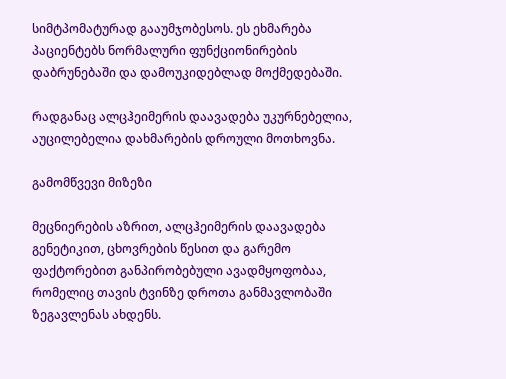სიმტპომატურად გააუმჯობესოს. ეს ეხმარება პაციენტებს ნორმალური ფუნქციონირების დაბრუნებაში და დამოუკიდებლად მოქმედებაში.

რადგანაც ალცჰეიმერის დაავადება უკურნებელია, აუცილებელია დახმარების დროული მოთხოვნა.

გამომწვევი მიზეზი

მეცნიერების აზრით, ალცჰეიმერის დაავადება გენეტიკით, ცხოვრების წესით და გარემო ფაქტორებით განპირობებული ავადმყოფობაა, რომელიც თავის ტვინზე დროთა განმავლობაში ზეგავლენას ახდენს.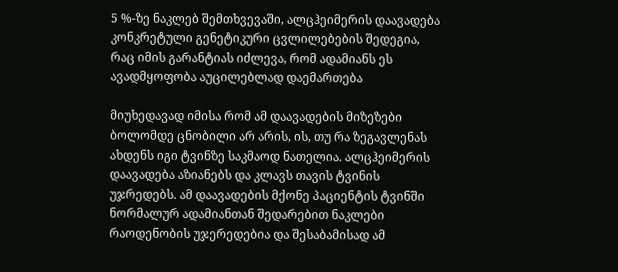5 %-ზე ნაკლებ შემთხვევაში, ალცჰეიმერის დაავადება კონკრეტული გენეტიკური ცვლილებების შედეგია, რაც იმის გარანტიას იძლევა, რომ ადამიანს ეს ავადმყოფობა აუცილებლად დაემართება

მიუხედავად იმისა რომ ამ დაავადების მიზეზები ბოლომდე ცნობილი არ არის, ის, თუ რა ზეგავლენას ახდენს იგი ტვინზე საკმაოდ ნათელია. ალცჰეიმერის დაავადება აზიანებს და კლავს თავის ტვინის უჯრედებს. ამ დაავადების მქონე პაციენტის ტვინში ნორმალურ ადამიანთან შედარებით ნაკლები რაოდენობის უჯერედებია და შესაბამისად ამ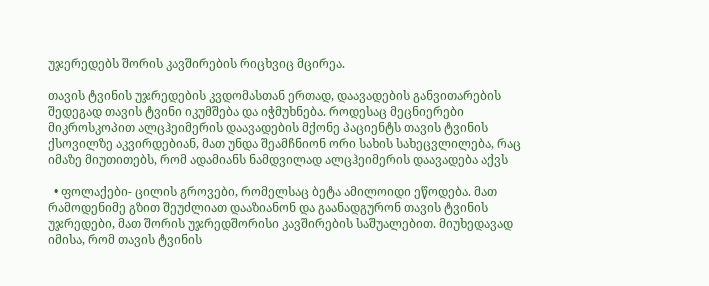უჯერედებს შორის კავშირების რიცხვიც მცირეა.

თავის ტვინის უჯრედების კვდომასთან ერთად, დაავადების განვითარების შედეგად თავის ტვინი იკუმშება და იჭმუხნება. როდესაც მეცნიერები მიკროსკოპით ალცჰეიმერის დაავადების მქონე პაციენტს თავის ტვინის ქსოვილზე აკვირდებიან, მათ უნდა შეამჩნიონ ორი სახის სახეცვლილება, რაც იმაზე მიუთითებს, რომ ადამიანს ნამდვილად ალცჰეიმერის დაავადება აქვს

  • ფოლაქები- ცილის გროვები, რომელსაც ბეტა ამილოიდი ეწოდება. მათ რამოდენიმე გზით შეუძლიათ დააზიანონ და გაანადგურონ თავის ტვინის უჯრედები, მათ შორის უჯრედშორისი კავშირების საშუალებით. მიუხედავად იმისა, რომ თავის ტვინის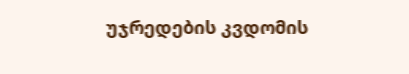უჯრედების კვდომის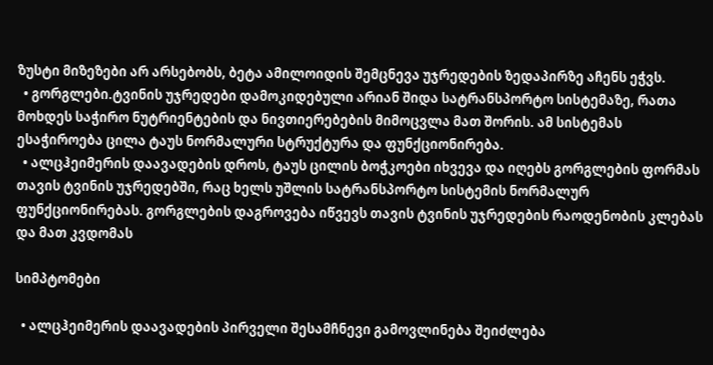ზუსტი მიზეზები არ არსებობს, ბეტა ამილოიდის შემცნევა უჯრედების ზედაპირზე აჩენს ეჭვს.
  • გორგლები.ტვინის უჯრედები დამოკიდებული არიან შიდა სატრანსპორტო სისტემაზე, რათა მოხდეს საჭირო ნუტრიენტების და ნივთიერებების მიმოცვლა მათ შორის. ამ სისტემას ესაჭიროება ცილა ტაუს ნორმალური სტრუქტურა და ფუნქციონირება.
  • ალცჰეიმერის დაავადების დროს, ტაუს ცილის ბოჭკოები იხვევა და იღებს გორგლების ფორმას თავის ტვინის უჯრედებში, რაც ხელს უშლის სატრანსპორტო სისტემის ნორმალურ ფუნქციონირებას. გორგლების დაგროვება იწვევს თავის ტვინის უჯრედების რაოდენობის კლებას და მათ კვდომას

სიმპტომები

  • ალცჰეიმერის დაავადების პირველი შესამჩნევი გამოვლინება შეიძლება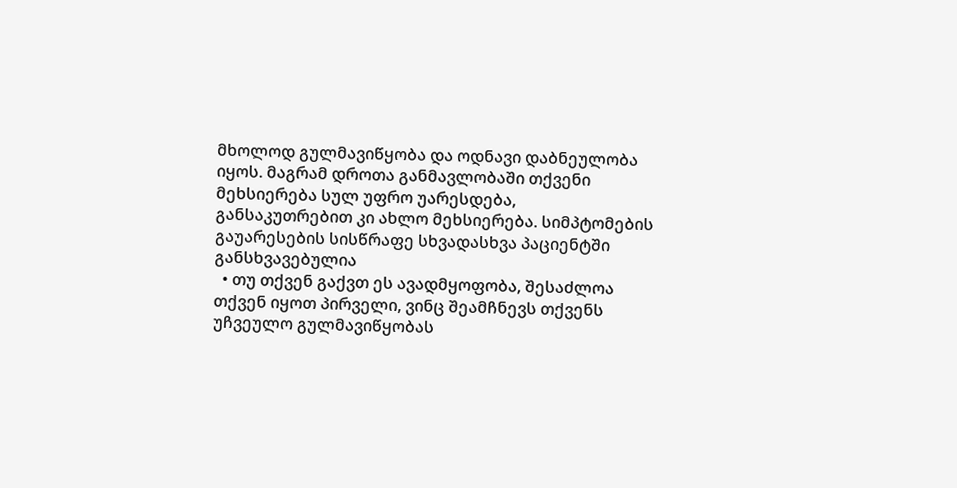მხოლოდ გულმავიწყობა და ოდნავი დაბნეულობა იყოს. მაგრამ დროთა განმავლობაში თქვენი მეხსიერება სულ უფრო უარესდება, განსაკუთრებით კი ახლო მეხსიერება. სიმპტომების გაუარესების სისწრაფე სხვადასხვა პაციენტში განსხვავებულია
  • თუ თქვენ გაქვთ ეს ავადმყოფობა, შესაძლოა თქვენ იყოთ პირველი, ვინც შეამჩნევს თქვენს უჩვეულო გულმავიწყობას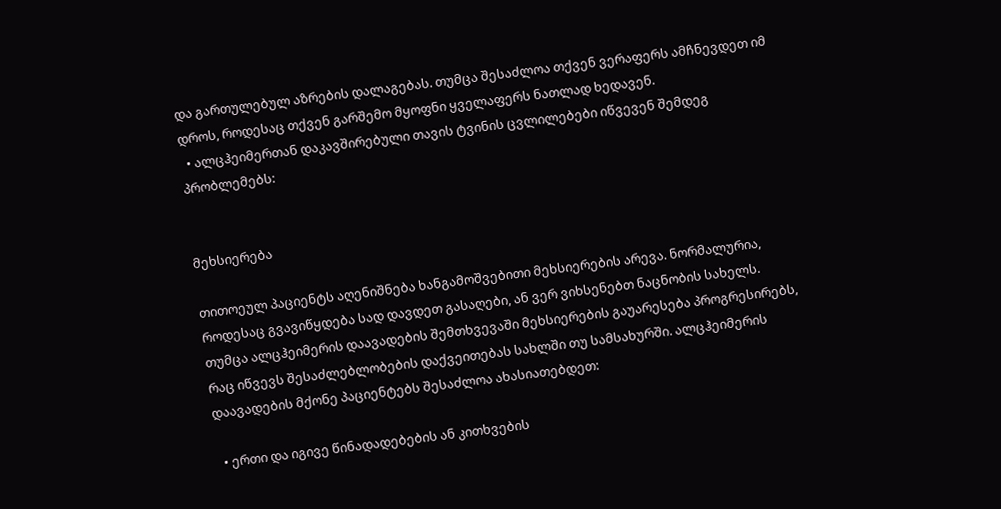და გართულებულ აზრების დალაგებას. თუმცა შესაძლოა თქვენ ვერაფერს ამჩნევდეთ იმ დროს, როდესაც თქვენ გარშემო მყოფნი ყველაფერს ნათლად ხედავენ.
  • ალცჰეიმერთან დაკავშირებული თავის ტვინის ცვლილებები იწვევენ შემდეგ პრობლემებს:


მეხსიერება

თითოეულ პაციენტს აღენიშნება ხანგამოშვებითი მეხსიერების არევა. ნორმალურია, როდესაც გვავიწყდება სად დავდეთ გასაღები, ან ვერ ვიხსენებთ ნაცნობის სახელს. თუმცა ალცჰეიმერის დაავადების შემთხვევაში მეხსიერების გაუარესება პროგრესირებს, რაც იწვევს შესაძლებლობების დაქვეითებას სახლში თუ სამსახურში. ალცჰეიმერის დაავადების მქონე პაციენტებს შესაძლოა ახასიათებდეთ:

  • ერთი და იგივე წინადადებების ან კითხვების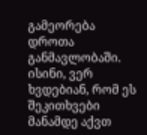გამეორება დროთა განმავლობაში. ისინი, ვერ ხვდებიან, რომ ეს შეკითხვები მანამდე აქვთ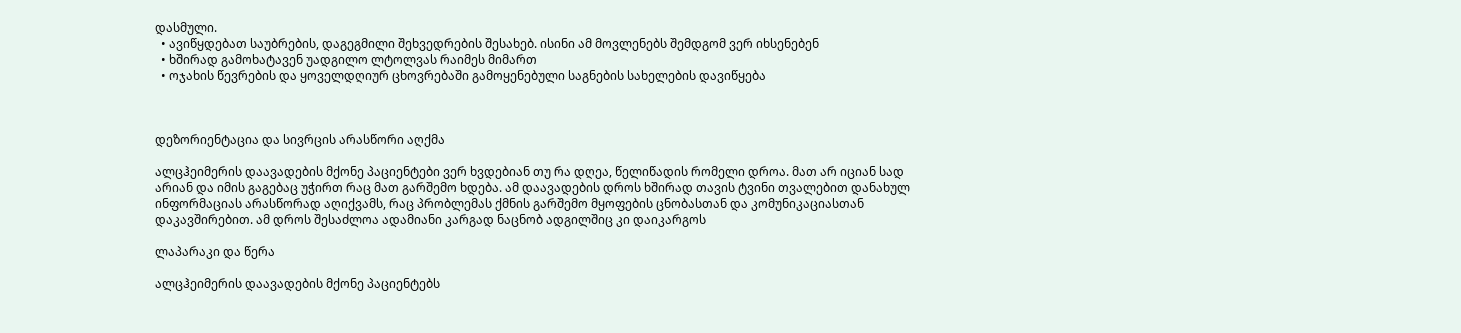დასმული.
  • ავიწყდებათ საუბრების, დაგეგმილი შეხვედრების შესახებ. ისინი ამ მოვლენებს შემდგომ ვერ იხსენებენ
  • ხშირად გამოხატავენ უადგილო ლტოლვას რაიმეს მიმართ
  • ოჯახის წევრების და ყოველდღიურ ცხოვრებაში გამოყენებული საგნების სახელების დავიწყება



დეზორიენტაცია და სივრცის არასწორი აღქმა

ალცჰეიმერის დაავადების მქონე პაციენტები ვერ ხვდებიან თუ რა დღეა, წელიწადის რომელი დროა. მათ არ იციან სად არიან და იმის გაგებაც უჭირთ რაც მათ გარშემო ხდება. ამ დაავადების დროს ხშირად თავის ტვინი თვალებით დანახულ ინფორმაციას არასწორად აღიქვამს, რაც პრობლემას ქმნის გარშემო მყოფების ცნობასთან და კომუნიკაციასთან დაკავშირებით. ამ დროს შესაძლოა ადამიანი კარგად ნაცნობ ადგილშიც კი დაიკარგოს

ლაპარაკი და წერა

ალცჰეიმერის დაავადების მქონე პაციენტებს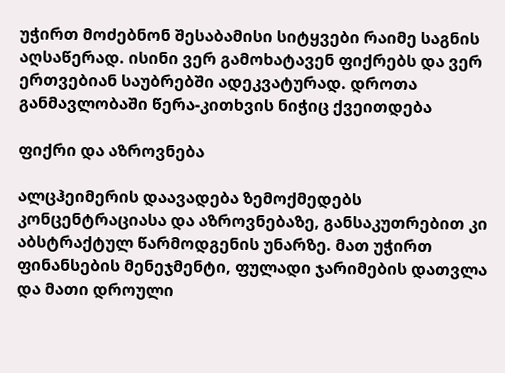უჭირთ მოძებნონ შესაბამისი სიტყვები რაიმე საგნის აღსაწერად. ისინი ვერ გამოხატავენ ფიქრებს და ვერ ერთვებიან საუბრებში ადეკვატურად. დროთა განმავლობაში წერა-კითხვის ნიჭიც ქვეითდება

ფიქრი და აზროვნება

ალცჰეიმერის დაავადება ზემოქმედებს კონცენტრაციასა და აზროვნებაზე, განსაკუთრებით კი აბსტრაქტულ წარმოდგენის უნარზე. მათ უჭირთ ფინანსების მენეჯმენტი, ფულადი ჯარიმების დათვლა და მათი დროული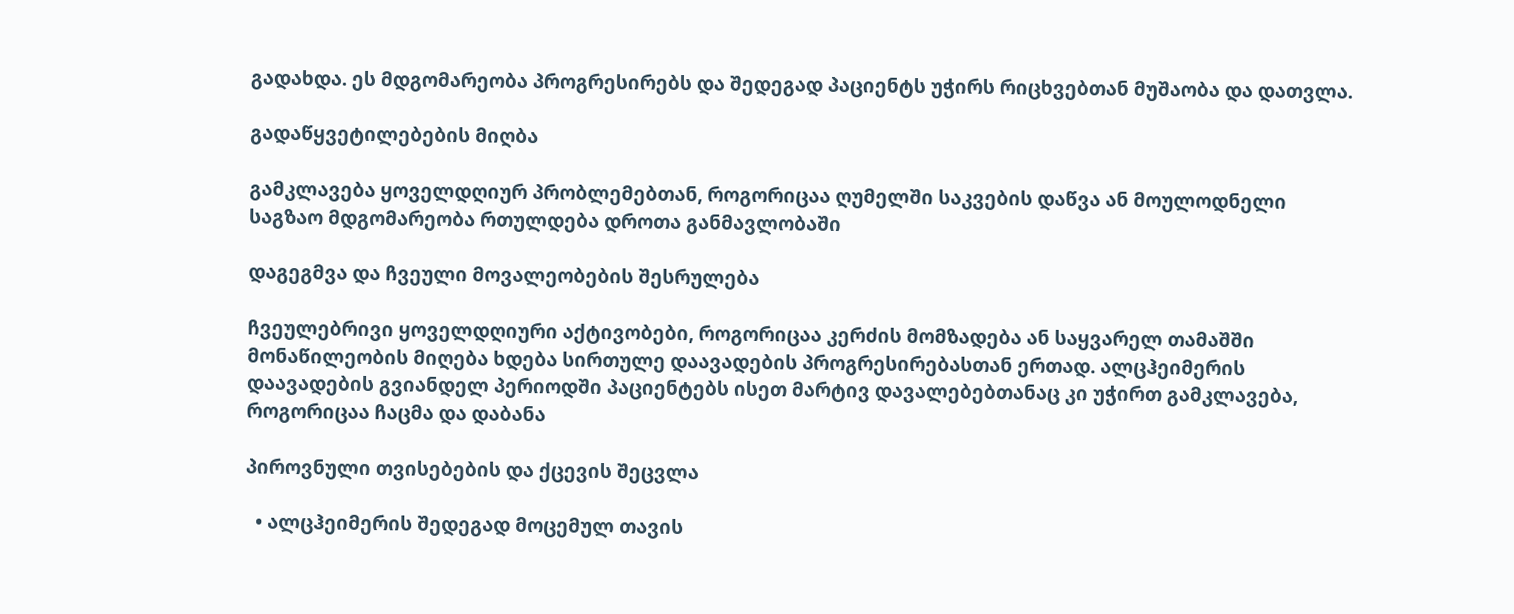გადახდა. ეს მდგომარეობა პროგრესირებს და შედეგად პაციენტს უჭირს რიცხვებთან მუშაობა და დათვლა.

გადაწყვეტილებების მიღბა

გამკლავება ყოველდღიურ პრობლემებთან, როგორიცაა ღუმელში საკვების დაწვა ან მოულოდნელი საგზაო მდგომარეობა რთულდება დროთა განმავლობაში

დაგეგმვა და ჩვეული მოვალეობების შესრულება

ჩვეულებრივი ყოველდღიური აქტივობები, როგორიცაა კერძის მომზადება ან საყვარელ თამაშში მონაწილეობის მიღება ხდება სირთულე დაავადების პროგრესირებასთან ერთად. ალცჰეიმერის დაავადების გვიანდელ პერიოდში პაციენტებს ისეთ მარტივ დავალებებთანაც კი უჭირთ გამკლავება, როგორიცაა ჩაცმა და დაბანა

პიროვნული თვისებების და ქცევის შეცვლა

  • ალცჰეიმერის შედეგად მოცემულ თავის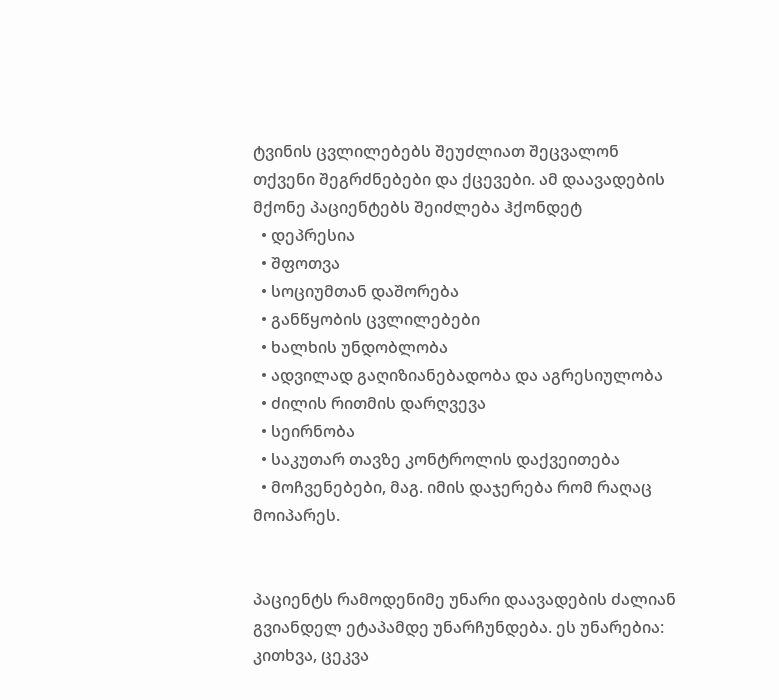ტვინის ცვლილებებს შეუძლიათ შეცვალონ თქვენი შეგრძნებები და ქცევები. ამ დაავადების მქონე პაციენტებს შეიძლება ჰქონდეტ
  • დეპრესია
  • შფოთვა
  • სოციუმთან დაშორება
  • განწყობის ცვლილებები
  • ხალხის უნდობლობა
  • ადვილად გაღიზიანებადობა და აგრესიულობა
  • ძილის რითმის დარღვევა
  • სეირნობა
  • საკუთარ თავზე კონტროლის დაქვეითება
  • მოჩვენებები, მაგ. იმის დაჯერება რომ რაღაც მოიპარეს.


პაციენტს რამოდენიმე უნარი დაავადების ძალიან გვიანდელ ეტაპამდე უნარჩუნდება. ეს უნარებია: კითხვა, ცეკვა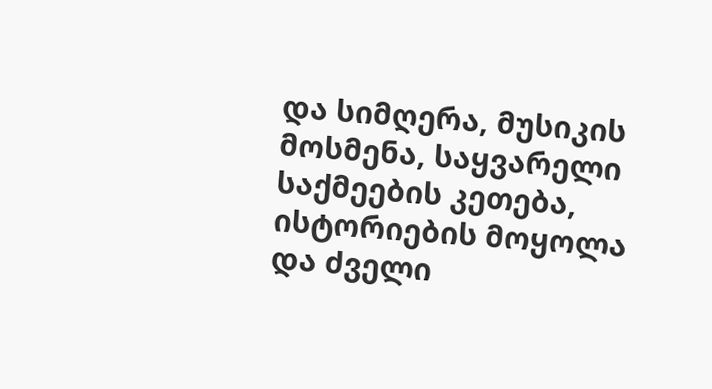და სიმღერა, მუსიკის მოსმენა, საყვარელი საქმეების კეთება, ისტორიების მოყოლა და ძველი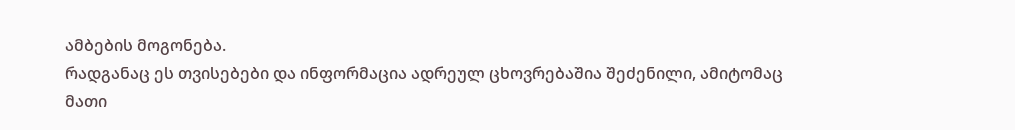ამბების მოგონება.
რადგანაც ეს თვისებები და ინფორმაცია ადრეულ ცხოვრებაშია შეძენილი, ამიტომაც მათი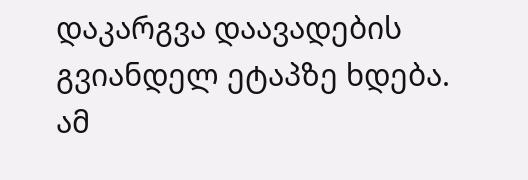დაკარგვა დაავადების გვიანდელ ეტაპზე ხდება. ამ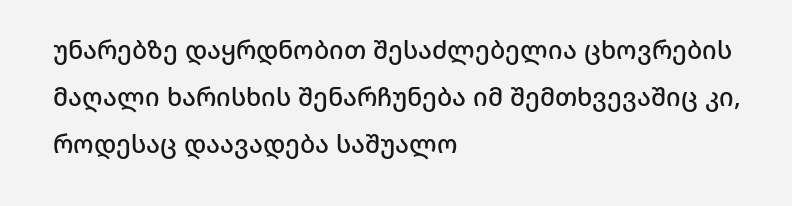უნარებზე დაყრდნობით შესაძლებელია ცხოვრების მაღალი ხარისხის შენარჩუნება იმ შემთხვევაშიც კი, როდესაც დაავადება საშუალო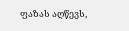ფაზას აღწევს,